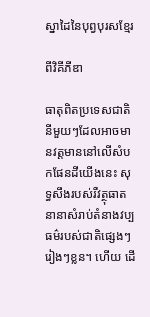ស្នាដៃនៃបុព្វបុរសខ្មែរ

ពីវិគីភីឌា

ធាតុពិតប្រទេសជាតិនីមួយៗដែលអាចមានវត្តមាននៅលើសំបកផែនដីយើងនេះ សុទ្ធសឹងរបស់រឺវត្ថុធាតនានាសំរាប់តំនាងវប្បធម៌របស់ជាតិផ្សេងៗរៀងៗខ្លន។ ហើយ ដើ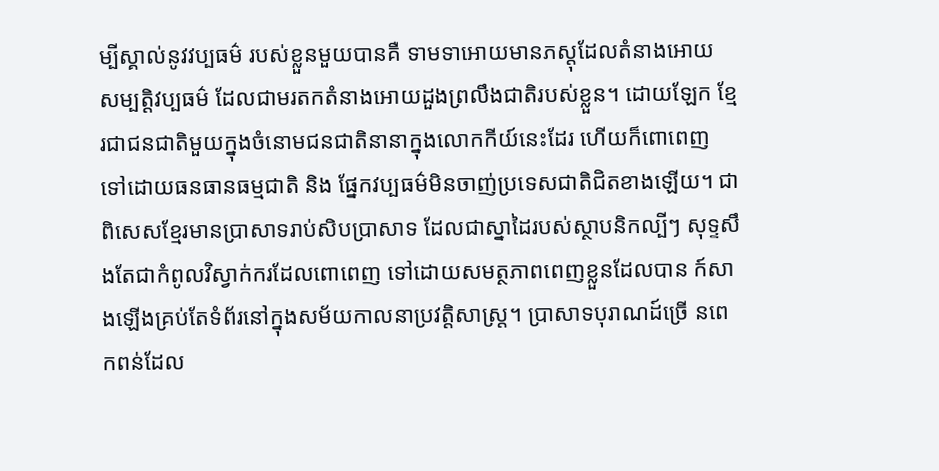ម្បីស្គាល់នូវវប្បធម៌ របស់ខ្លួនមួយបានគឺ ទាមទាអោយមានភស្តុដែលតំនាងអោយ សម្បត្តិវប្បធម៌ ដែលជាមរតកតំនាងអោយដួងព្រលឹងជាតិរបស់ខ្លួន។ ដោយឡែក ខ្មែរជាជនជាតិមួយក្នុងចំនោមជនជាតិនានាក្នុងលោកកីយ៍នេះដែរ ហើយក៏ពោពេញ ទៅដោយធនធានធម្មជាតិ និង ផ្នែកវប្បធម៌មិនចាញ់ប្រទេសជាតិជិតខាងឡើយ។ ជាពិសេសខ្មែរមានប្រាសាទរាប់សិបប្រាសាទ ដែលជាស្នាដៃរបស់ស្ថាបនិកល្បីៗ សុទ្ទសឹងតែជាកំពូលវិស្វាក់ករដែលពោពេញ ទៅដោយសមត្ថភាពពេញខ្លួនដែលបាន ក៍សាងឡើងគ្រប់តែទំព័រនៅក្នុងសម័យកាលនាប្រវត្តិសាស្រ្ត។ ប្រាសាទបុរាណដ៍ច្រើ នពេកពន់ដែល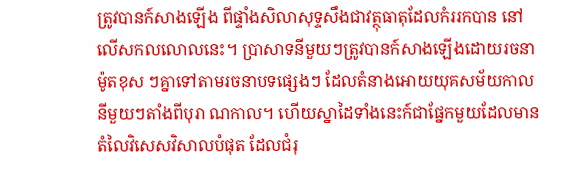ត្រូវបានក៍សាងឡើង ពីផ្ទាំងសិលាសុទ្ទសឹងជាវត្ថុធាតុដែលកំររកបាន នៅលើសកលលោលនេះ។ ប្រាសាទនីមួយៗត្រូវបានក៍សាងឡើងដោយរចនាម៉ូតខុស ៗគ្នាទៅតាមរចនាបទផ្សេងៗ ដែលតំនាងអោយយុគសម័យកាលនីមួយៗតាំងពីបុរា ណកាល។ ហើយស្នាដៃទាំងនេះក៍ជាផ្នែកមួយដែលមានតំលៃវិសេសវិសាលបំផុត ដែលជំរុ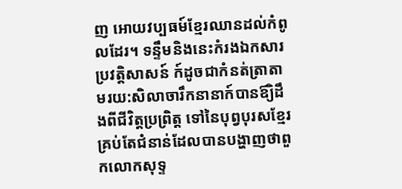ញ អោយវប្បធម៍ខ្មែរឈានដល់កំពូលដែរ។ ទន្ទឹមនិងនេះកំរងឯកសារ ប្រវត្តិសាសន៍ ក៍ដូចជាកំនត់ត្រាតាមរយ:សិលាចារឹកនានាក៍បានឪ្យិដឹងពីជីវិត្តប្រព្រិត្ត ទៅនៃបុព្វបុរសខ្មែរ គ្រប់តែជំនាន់ដែលបានបង្ហាញថាពួកលោកសុទ្ទ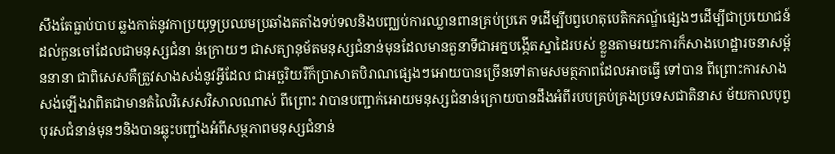សឹងតែធ្លាប់បាប ឆ្លងកាត់នូវកាប្រយុទ្ធប្រឈមប្រឆាំងតតាំងទប់ទលនិងបញ្ឈប់ការឈ្លានពានគ្រប់ប្រភេ ទដើម្បីបព្វហេតុបេតិកភណ្ឌ័ផ្សេងៗដើម្បីជាប្រយោជន៍ដល់កួនចៅដែលជាមនុស្សជំនា ន់ក្រោយៗ ជាសត្យានុម័តមនុស្សជំនាន់មុនដែលមានតួនាទីជាអក្នបង្កើតស្នាដៃរបស់ ខ្លួនតាមរយះការក៏សាងហេដ្ឋារចនាសម្ព័ននានា ជាពិសេសគឺត្រួវសាងសង់នូវអ្វីដែល ជាអច្ឆរិយរឺក៏ប្រាសាតបិរាណផ្សេងៗអោយបានច្រើនទៅតាមសមត្ថភាពដែលអាចធ្វើ ទៅបាន ពីព្រោះការសាងសង់ឡើងវាពិតជាមានតំលៃវិសេសវិសាលណាស់ ពីព្រោះ វាបានបញ្ជាក់អោយមនុស្សជំនាន់ក្រោយបានដឹងអំពីរបបគ្រប់គ្រងប្រទេសជាតិនាស ម័យកាលបុព្វបុរសជំនាន់មុនៗនិងបានឆ្លុះបញ្ជាំងអំពីសម្ថភាពមនុស្សជំនាន់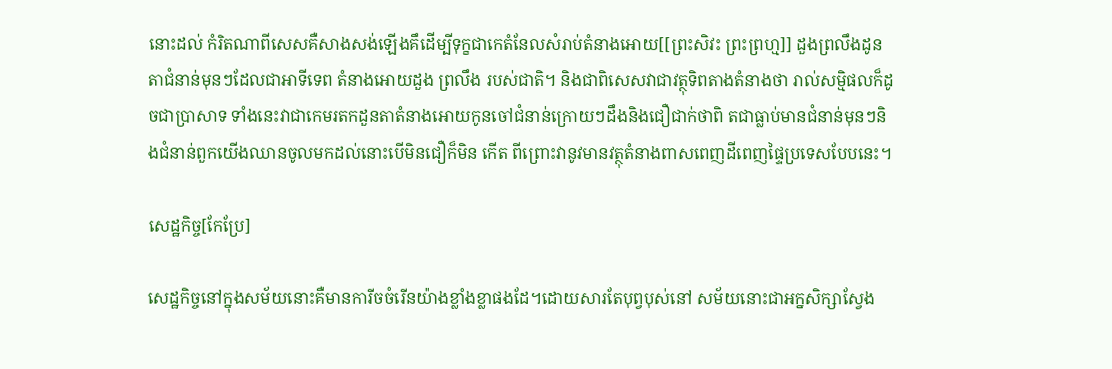នោះដល់ កំរិតណាពីសេសគឺសាងសង់ឡើងគឹដើម្បីទុក្ខជាកេតំនែលសំរាប់តំនាងអោយ[[ព្រះសិវះ ព្រះព្រហ្ម]] ដួងព្រលឹងដូនតាជំនាន់មុនៗដែលជាអាទីទេព តំនាងអោយដួង ព្រលឹង របស់ជាតិ។ និងជាពិសេសវាជាវត្ថុទិពតាងតំនាងថា រាល់សម្មិផលក៏ដូចជាប្រាសាទ ទាំងនេះវាជាកេមរតកដួនតាតំនាងអោយកូនចៅជំនាន់ក្រោយៗដឹងនិងជឿជាក់ថាពិ តជាធ្លាប់មានជំនាន់មុនៗនិងជំនាន់ពួកយើងឈានចូលមកដល់នោះបើមិនជឿក៏មិន កើត ពីព្រោះវានូវមានវត្ថុតំនាងពាសពេញដីពេញផ្ទៃប្រទេសបែបនេះ។

សេដ្ឋកិច្ច[កែប្រែ]

សេដ្ឋកិច្ចនៅក្នុងសម័យនោះគឺមានការីចចំរើនយ៉ាងខ្លាំងខ្លាផងដែ។ដោយសារតែបុព្វបុស់នៅ សម័យនោះជាអក្នសិក្សាស្វែង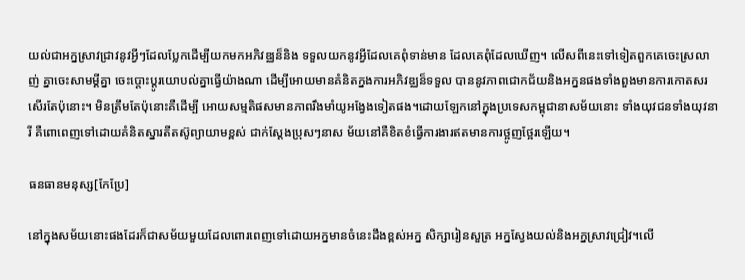យល់ជាអក្នស្រាវជ្រាវនូវអ្វីៗដែលប្លែកដើម្បីយកមកអភិវឌ្ឈន៏និង ទទួលយកនូវអ្វីដែលគេពុំទាន់មាន ដែលគេពុំដែលឃើញ។ លើសពីនេះទៅទៀតពួកគេចេះស្រលាញ់ គ្នាចេះសាមម្គីគ្នា ចេះប្តោះប្តូរយោបល់គ្នាធ្វើយ៉ាងណា ដើម្បីអោយមានគំនិតក្នងការអភិវឌ្ឈន៏ទទួល បាននូវភាពជោកជ័យនិងអក្ននផងទាំងពួងមានការកោតសរសើរតែប៉ុនោះ។ មិនត្រឹមតែប៉ុនោះគឺដើម្បី អោយសម្មតិផសមានភាពរឹងមាំយូអង្វែងទៀតផង។ដោយឡែកនៅក្នុងប្រទេសកម្ពុជានាសម័យនោះ ទាំងយុវជនទាំងយុវនារី គឺពោពេញទៅដោយគំនិតស្នារតីតស៊ូព្យាយាមខ្ពស់ ជាក់ស្តែងប្រុសៗនាស ម័យនៅគឺខិតខំធ្វើការងារឥតមានការថ្អូញថ្អែរឡើយ។

ធនធានមនុស្ស[កែប្រែ]

នៅក្នុងសម័យនោះផងដែរក៏ជាសម័យមួយដែលពោរពេញទៅដោយអក្នមានចំនេះដឹងខ្ពស់អក្ន សិក្សារៀនសួត្រ អក្នស្វែងយល់និងអក្នស្រាវជ្រៀវ។លើ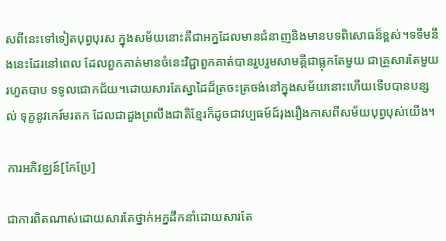សពីនេះទៅទៀតបុព្វបុរស ក្នុងសម័យនោះគឺជាអក្នដែលមានជំនាញនិងមានបទពិសោធន៏ខ្ពស់។ទទឹមនឹងនេះដែរនៅពេល ដែលពួកគាត់មានចំនេះវិជ្ជាពួកគាត់បានរួបរួមសាមគ្គីជាធ្លុកតែមួយ ជាគ្រួសារតែមួយរហួតបាប ទទូលជោកជ័យ។ដោយសារតែស្នាដៃដ៏ត្រចះត្រចង់នៅក្នុងសម័យនោះហើយទើបបានបន្សល់ ទុក្ខនូវកេរ៍មរតក ដែលជាដួងព្រលឹងជាតិខ្មែរក៏ដូចជាវប្បធម៍ដ៍រុងរឿងកាសពីសម័យបុព្វបុស់យើង។

ការអភិវឌ្ឈន៍[កែប្រែ]

ជាការពិតណាស់ដោយសារតែថ្នាក់អក្នដឹកនាំដោយសារតែ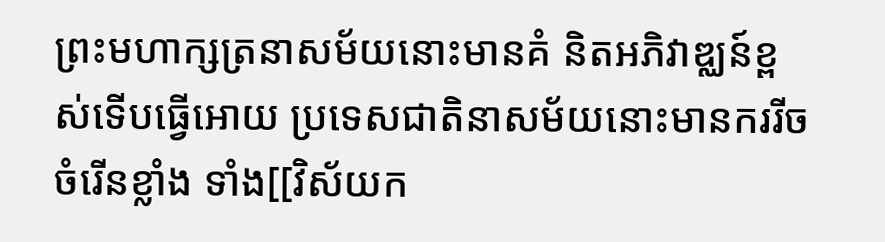ព្រះមហាក្សត្រនាសម័យនោះមានគំ និតអភិវាឌ្ឈន៍ខ្ពស់ទើបធ្វើអោយ ប្រទេសជាតិនាសម័យនោះមានកររីចចំរើនខ្លាំង ទាំង[[វិស័យក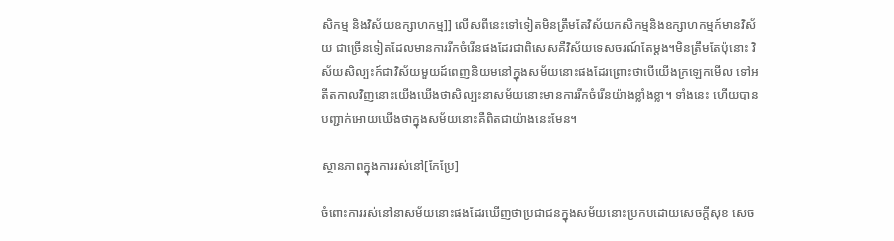សិកម្ម និងវិស័យឧក្សាហកម្ម]] លើសពីនេះទៅទៀតមិនត្រឹមតែវិស័យកសិកម្មនិងឧក្សាហកម្មក៍មានវិស័យ ជាច្រើនទៀតដែលមានការរីកចំរើនផងដែរជាពិសេសគឺវិស័យទេសចរណ៍តែម្តង។មិនត្រឹមតែប៉ុនោះ វិស័យសិល្បះក៍ជាវិស័យមួយដ៍ពេញនិយមនៅក្នុងសម័យនោះផងដែរព្រោះថាបើយើងក្រឡេកមើល ទៅអតីតកាលវិញនោះយើងឃើងថាសិល្បះនាសម័យនោះមានការរីកចំរើនយ៉ាងខ្លាំងខ្លា។ ទាំងនេះ ហើយបានបញ្ជាក់អោយឃើងថាក្នុងសម័យនោះគឺពិតជាយ៉ាងនេះមែន។

ស្ថានភាពក្នុងការរស់នៅ[កែប្រែ]

ចំពោះការរស់នៅនាសម័យនោះផងដែរឃើញថាប្រជាជនក្នុងសម័យនោះប្រកបដោយសេចក្តីសុខ សេច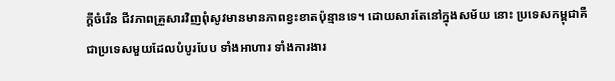ក្តីចំរើន ជីវភាពគ្រួសារវិញពុំសូវមានមានភាពខ្វះខាតប៉ុន្មានទេ។ ដោយសារតែនៅក្នុងសម័យ នោះ ប្រទេសកម្ពុជាគឺជាប្រទេសមួយដែលបំបូរបែប ទាំងអាហារ ទាំងការងារ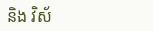និង វិស័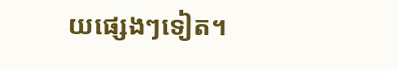យផ្សេងៗទៀត។